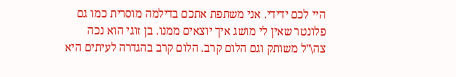היי לכם ידידי. אני משתפת אתכם בדילמה מוסרית כמו גם פלונטר שאין לי מושג איך יוצאים ממנו. בן זוגי הוא נכה צה\"ל משותק וגם הלום קרב. הלום קרב בהגדרה לעיתים היא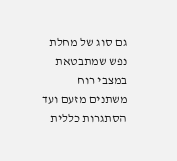גם סוג של מחלת נפש שמתבטאת במצבי רוח משתנים מזעם ועד הסתגרות כללית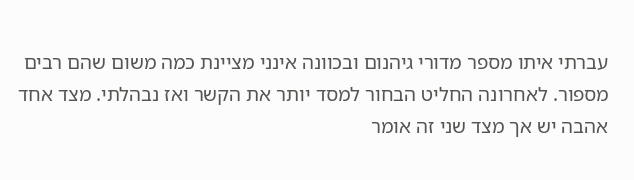עברתי איתו מספר מדורי גיהנום ובכוונה אינני מציינת כמה משום שהם רבים מספור. לאחרונה החליט הבחור למסד יותר את הקשר ואז נבהלתי. מצד אחד אהבה יש אך מצד שני זה אומר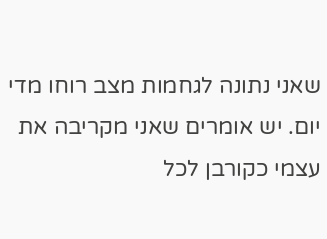שאני נתונה לגחמות מצב רוחו מדי יום. יש אומרים שאני מקריבה את עצמי כקורבן לכל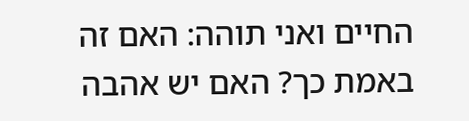החיים ואני תוהה: האם זה באמת כך? האם יש אהבה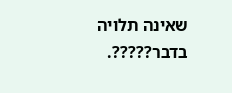שאינה תלויה בדבר?????.